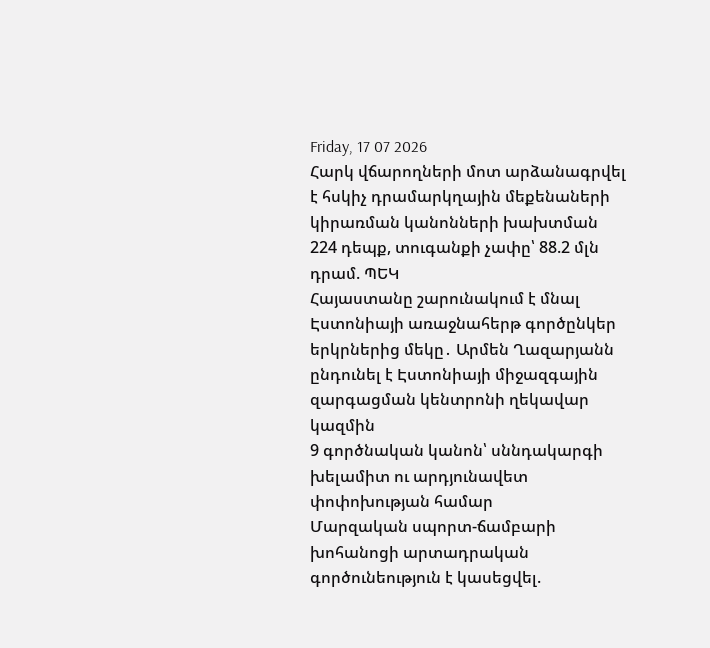Friday, 17 07 2026
Հարկ վճարողների մոտ արձանագրվել է հսկիչ դրամարկղային մեքենաների կիրառման կանոնների խախտման 224 դեպք, տուգանքի չափը՝ 88.2 մլն դրամ. ՊԵԿ
Հայաստանը շարունակում է մնալ Էստոնիայի առաջնահերթ գործընկեր երկրներից մեկը․ Արմեն Ղազարյանն ընդունել է Էստոնիայի միջազգային զարգացման կենտրոնի ղեկավար կազմին
9 գործնական կանոն՝ սննդակարգի խելամիտ ու արդյունավետ փոփոխության համար
Մարզական սպորտ-ճամբարի խոհանոցի արտադրական գործունեություն է կասեցվել.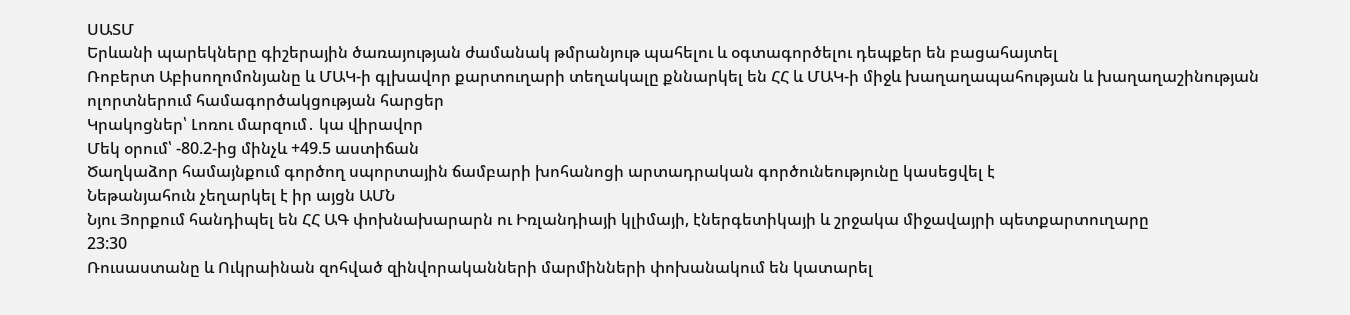ՍԱՏՄ
Երևանի պարեկները գիշերային ծառայության ժամանակ թմրանյութ պահելու և օգտագործելու դեպքեր են բացահայտել
Ռոբերտ Աբիսողոմոնյանը և ՄԱԿ-ի գլխավոր քարտուղարի տեղակալը քննարկել են ՀՀ և ՄԱԿ-ի միջև խաղաղապահության և խաղաղաշինության ոլորտներում համագործակցության հարցեր
Կրակոցներ՝ Լոռու մարզում․ կա վիրավոր
Մեկ օրում՝ -80.2-ից մինչև +49.5 աստիճան
Ծաղկաձոր համայնքում գործող սպորտային ճամբարի խոհանոցի արտադրական գործունեությունը կասեցվել է
Նեթանյահուն չեղարկել է իր այցն ԱՄՆ
Նյու Յորքում հանդիպել են ՀՀ ԱԳ փոխնախարարն ու Իռլանդիայի կլիմայի, էներգետիկայի և շրջակա միջավայրի պետքարտուղարը
23:30
Ռուսաստանը և Ուկրաինան զոհված զինվորականների մարմինների փոխանակում են կատարել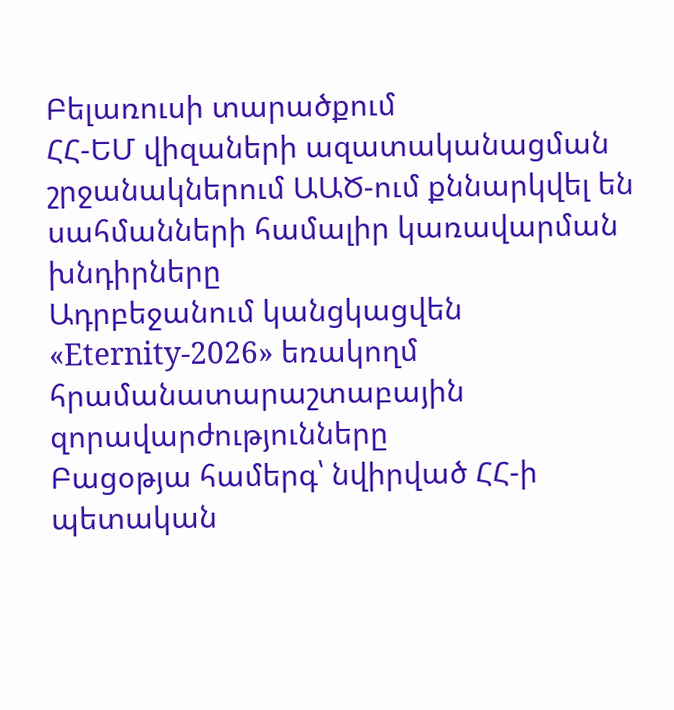Բելառուսի տարածքում
ՀՀ-ԵՄ վիզաների ազատականացման շրջանակներում ԱԱԾ-ում քննարկվել են սահմանների համալիր կառավարման խնդիրները
Ադրբեջանում կանցկացվեն «Eternity-2026» եռակողմ հրամանատարաշտաբային զորավարժությունները
Բացօթյա համերգ՝ նվիրված ՀՀ-ի պետական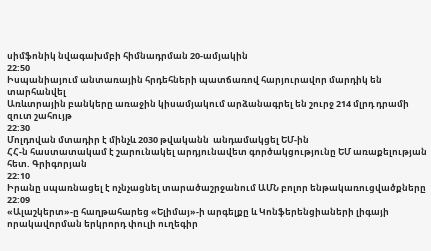սիմֆոնիկ նվագախմբի հիմնադրման 20-ամյակին
22:50
Իսպանիայում անտառային հրդեհների պատճառով հարյուրավոր մարդիկ են տարհանվել
Առևտրային բանկերը առաջին կիսամյակում արձանագրել են շուրջ 214 մլրդ դրամի զուտ շահույթ
22:30
Մոլդովան մտադիր է մինչև 2030 թվականն  անդամակցել ԵՄ-ին
ՀՀ-ն հաստատակամ է շարունակել արդյունավետ գործակցությունը ԵՄ առաքելության հետ. Գրիգորյան
22:10
Իրանը սպառնացել է ոչնչացնել տարածաշրջանում ԱՄՆ բոլոր ենթակառուցվածքները
22:09
«Ալաշկերտ»-ը հաղթահարեց «Ելիմայ»-ի արգելքը և Կոնֆերենցիաների լիգայի որակավորման երկրորդ փուլի ուղեգիր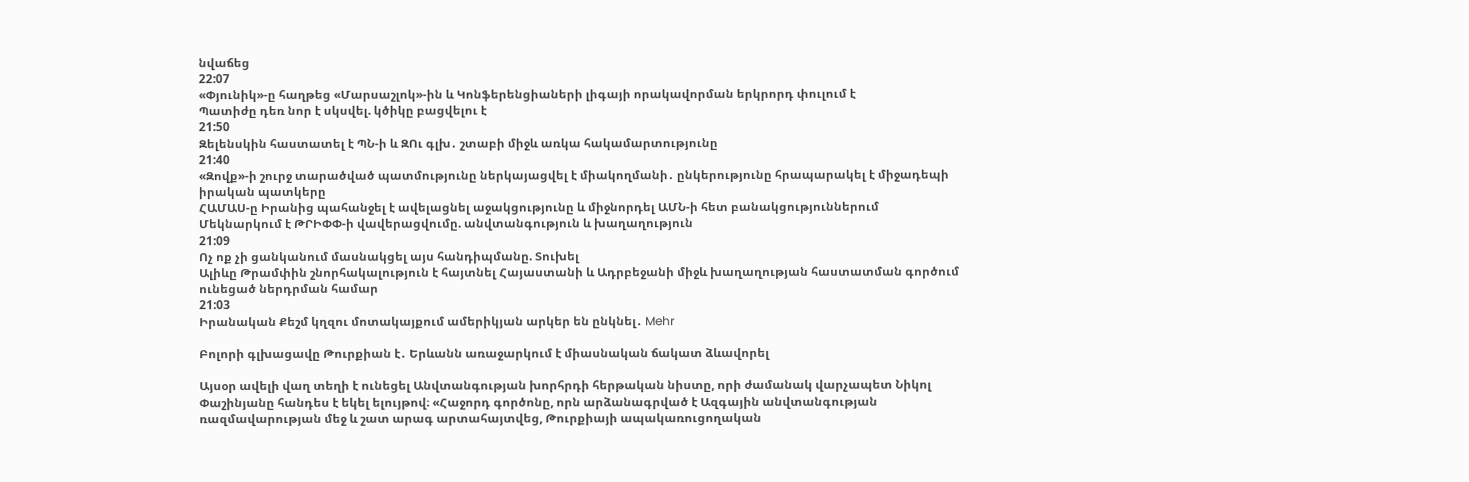նվաճեց
22:07
«Փյունիկ»-ը հաղթեց «Մարսաշլոկ»-ին և Կոնֆերենցիաների լիգայի որակավորման երկրորդ փուլում է
Պատիժը դեռ նոր է սկսվել. կծիկը բացվելու է
21:50
Զելենսկին հաստատել է ՊՆ-ի և ԶՈւ գլխ․ շտաբի միջև առկա հակամարտությունը
21:40
«Զովք»-ի շուրջ տարածված պատմությունը ներկայացվել է միակողմանի․ ընկերությունը հրապարակել է միջադեպի իրական պատկերը
ՀԱՄԱՍ-ը Իրանից պահանջել է ավելացնել աջակցությունը և միջնորդել ԱՄՆ-ի հետ բանակցություններում
Մեկնարկում է ԹՐԻՓՓ-ի վավերացվումը. անվտանգություն և խաղաղություն
21:09
Ոչ ոք չի ցանկանում մասնակցել այս հանդիպմանը. Տուխել
Ալիևը Թրամփին շնորհակալություն է հայտնել Հայաստանի և Ադրբեջանի միջև խաղաղության հաստատման գործում ունեցած ներդրման համար
21:03
Իրանական Քեշմ կղզու մոտակայքում ամերիկյան արկեր են ընկնել․ Mehr

Բոլորի գլխացավը Թուրքիան է․ Երևանն առաջարկում է միասնական ճակատ ձևավորել

Այսօր ավելի վաղ տեղի է ունեցել Անվտանգության խորհրդի հերթական նիստը, որի ժամանակ վարչապետ Նիկոլ Փաշինյանը հանդես է եկել ելույթով։ «Հաջորդ գործոնը, որն արձանագրված է Ազգային անվտանգության ռազմավարության մեջ և շատ արագ արտահայտվեց, Թուրքիայի ապակառուցողական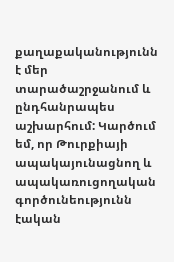քաղաքականությունն է մեր տարածաշրջանում և ընդհանրապես աշխարհում: Կարծում եմ, որ Թուրքիայի ապակայունացնող և ապակառուցողական գործունեությունն էական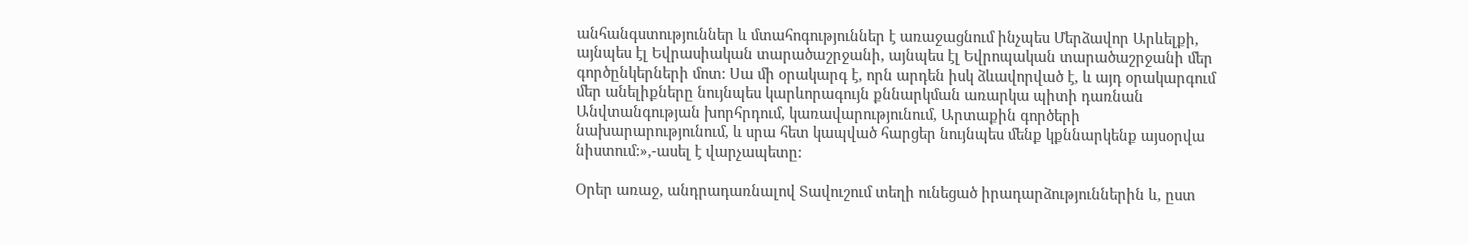անհանգստություններ և մտահոգություններ է առաջացնում ինչպես Մերձավոր Արևելքի, այնպես էլ Եվրասիական տարածաշրջանի, այնպես էլ Եվրոպական տարածաշրջանի մեր գործընկերների մոտ: Սա մի օրակարգ է, որն արդեն իսկ ձևավորված է, և այդ օրակարգում մեր անելիքները նույնպես կարևորագույն քննարկման առարկա պիտի դառնան Անվտանգության խորհրդում, կառավարությունում, Արտաքին գործերի նախարարությունում, և սրա հետ կապված հարցեր նույնպես մենք կքննարկենք այսօրվա նիստում:»,-ասել է վարչապետը:

Օրեր առաջ, անդրադառնալով Տավուշում տեղի ունեցած իրադարձություններին և, ըստ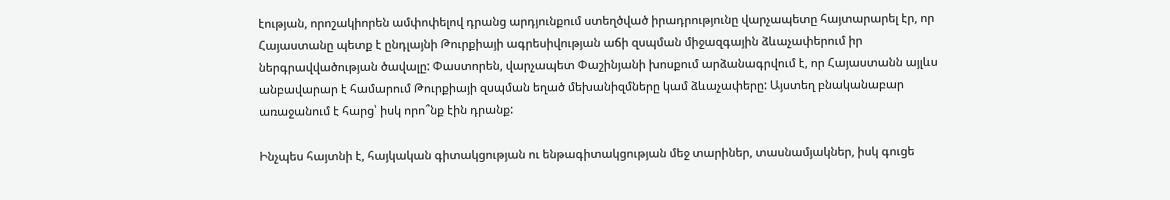էության, որոշակիորեն ամփոփելով դրանց արդյունքում ստեղծված իրադրությունը վարչապետը հայտարարել էր, որ Հայաստանը պետք է ընդլայնի Թուրքիայի ագրեսիվության աճի զսպման միջազգային ձևաչափերում իր ներգրավվածության ծավալը: Փաստորեն, վարչապետ Փաշինյանի խոսքում արձանագրվում է, որ Հայաստանն այլևս անբավարար է համարում Թուրքիայի զսպման եղած մեխանիզմները կամ ձևաչափերը: Այստեղ բնականաբար առաջանում է հարց՝ իսկ որո՞նք էին դրանք:

Ինչպես հայտնի է, հայկական գիտակցության ու ենթագիտակցության մեջ տարիներ, տասնամյակներ, իսկ գուցե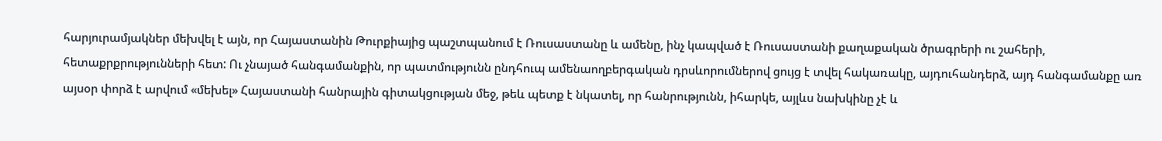հարյուրամյակներ մեխվել է այն, որ Հայաստանին Թուրքիայից պաշտպանում է Ռուսաստանը և ամենը, ինչ կապված է Ռուսաստանի քաղաքական ծրագրերի ու շահերի, հետաքրքրությունների հետ: Ու չնայած հանգամանքին, որ պատմությունն ընդհուպ ամենաողբերգական դրսևորումներով ցույց է տվել հակառակը, այդուհանդերձ, այդ հանգամանքը առ այսօր փորձ է արվում «մեխել» Հայաստանի հանրային գիտակցության մեջ, թեև պետք է նկատել, որ հանրությունն, իհարկե, այլևս նախկինը չէ և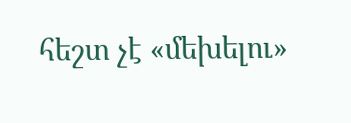հեշտ չէ «մեխելու»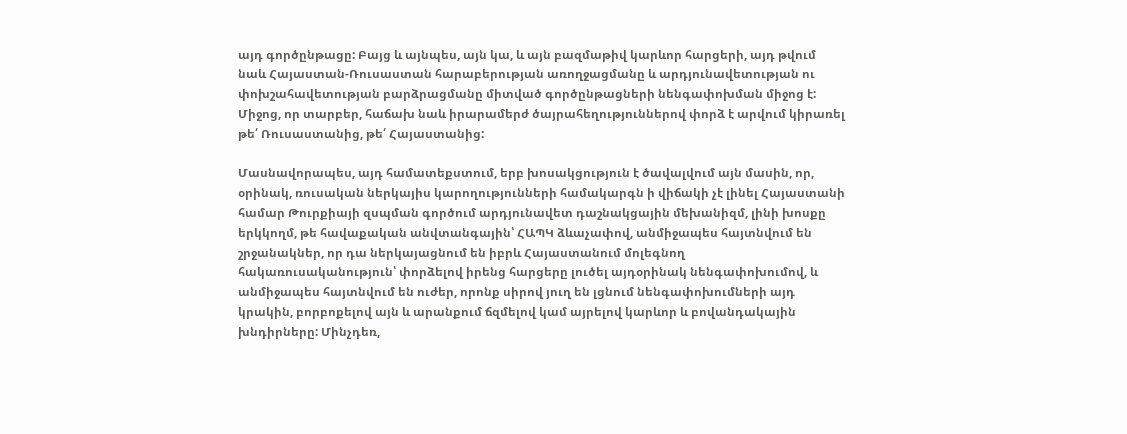այդ գործընթացը: Բայց և այնպես, այն կա, և այն բազմաթիվ կարևոր հարցերի, այդ թվում նաև Հայաստան-Ռուսաստան հարաբերության առողջացմանը և արդյունավետության ու փոխշահավետության բարձրացմանը միտված գործընթացների նենգափոխման միջոց է: Միջոց, որ տարբեր, հաճախ նաև իրարամերժ ծայրահեղություններով փորձ է արվում կիրառել թե՛ Ռուսաստանից, թե՛ Հայաստանից:

Մասնավորապես, այդ համատեքստում, երբ խոսակցություն է ծավալվում այն մասին, որ, օրինակ, ռուսական ներկայիս կարողությունների համակարգն ի վիճակի չէ լինել Հայաստանի համար Թուրքիայի զսպման գործում արդյունավետ դաշնակցային մեխանիզմ, լինի խոսքը երկկողմ, թե հավաքական անվտանգային՝ ՀԱՊԿ ձևաչափով, անմիջապես հայտնվում են շրջանակներ, որ դա ներկայացնում են իբրև Հայաստանում մոլեգնող հակառուսականություն՝ փորձելով իրենց հարցերը լուծել այդօրինակ նենգափոխումով, և անմիջապես հայտնվում են ուժեր, որոնք սիրով յուղ են լցնում նենգափոխումների այդ կրակին, բորբոքելով այն և արանքում ճզմելով կամ այրելով կարևոր և բովանդակային խնդիրները: Մինչդեռ,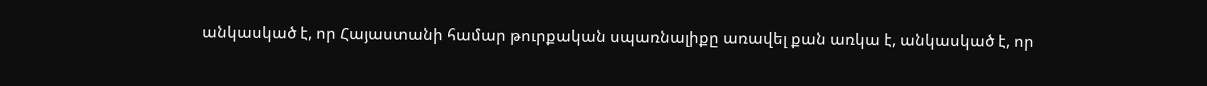անկասկած է, որ Հայաստանի համար թուրքական սպառնալիքը առավել քան առկա է, անկասկած է, որ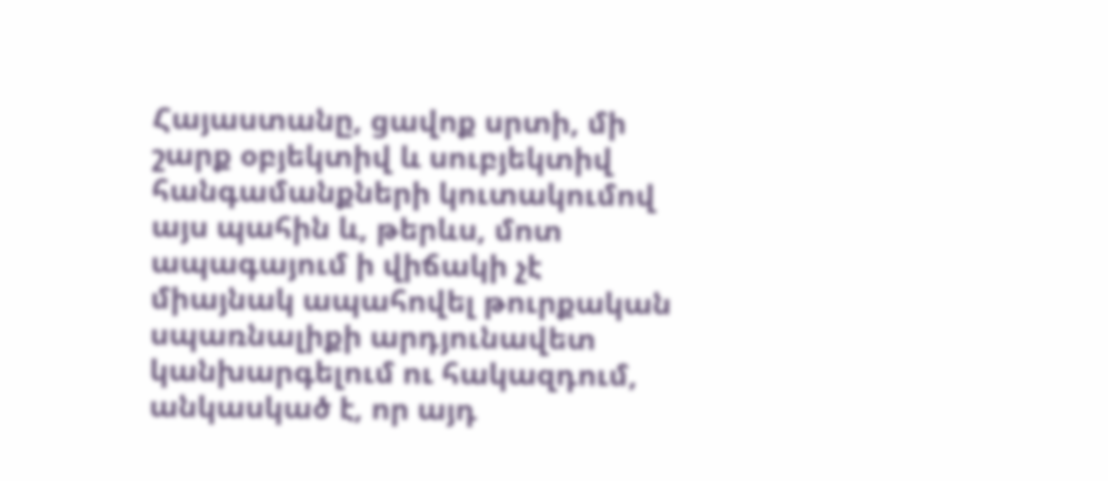Հայաստանը, ցավոք սրտի, մի շարք օբյեկտիվ և սուբյեկտիվ հանգամանքների կուտակումով այս պահին և, թերևս, մոտ ապագայում ի վիճակի չէ միայնակ ապահովել թուրքական սպառնալիքի արդյունավետ կանխարգելում ու հակազդում, անկասկած է, որ այդ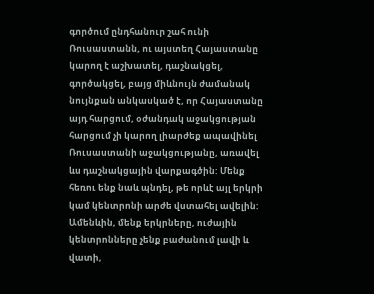գործում ընդհանուր շահ ունի Ռուսաստանն, ու այստեղ Հայաստանը կարող է աշխատել, դաշնակցել, գործակցել, բայց միևնույն ժամանակ նույնքան անկասկած է, որ Հայաստանը այդ հարցում, օժանդակ աջակցության հարցում չի կարող լիարժեք ապավինել Ռուսաստանի աջակցությանը, առավել ևս դաշնակցային վարքագծին: Մենք հեռու ենք նաև պնդել, թե որևէ այլ երկրի կամ կենտրոնի արժե վստահել ավելին: Ամենևին, մենք երկրները, ուժային կենտրոնները չենք բաժանում լավի և վատի,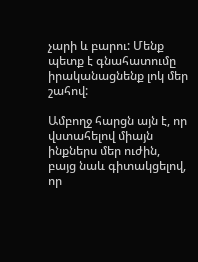չարի և բարու: Մենք պետք է գնահատումը իրականացնենք լոկ մեր շահով:

Ամբողջ հարցն այն է, որ վստահելով միայն ինքներս մեր ուժին, բայց նաև գիտակցելով, որ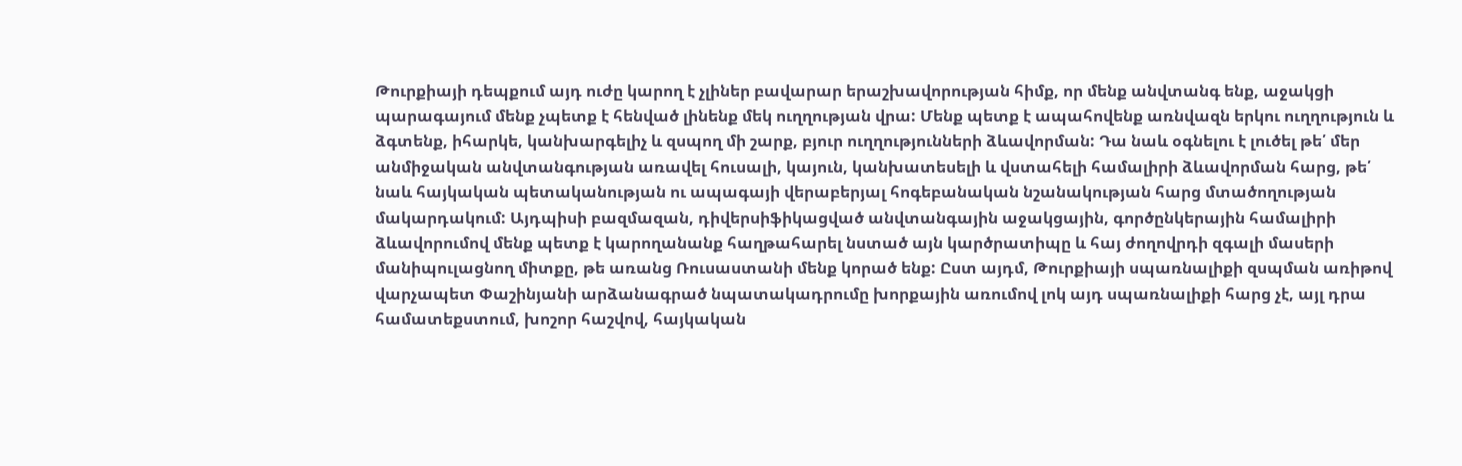Թուրքիայի դեպքում այդ ուժը կարող է չլիներ բավարար երաշխավորության հիմք, որ մենք անվտանգ ենք, աջակցի պարագայում մենք չպետք է հենված լինենք մեկ ուղղության վրա: Մենք պետք է ապահովենք առնվազն երկու ուղղություն և ձգտենք, իհարկե, կանխարգելիչ և զսպող մի շարք, բյուր ուղղությունների ձևավորման: Դա նաև օգնելու է լուծել թե՛ մեր անմիջական անվտանգության առավել հուսալի, կայուն, կանխատեսելի և վստահելի համալիրի ձևավորման հարց, թե՛ նաև հայկական պետականության ու ապագայի վերաբերյալ հոգեբանական նշանակության հարց մտածողության մակարդակում: Այդպիսի բազմազան, դիվերսիֆիկացված անվտանգային աջակցային, գործընկերային համալիրի ձևավորումով մենք պետք է կարողանանք հաղթահարել նստած այն կարծրատիպը և հայ ժողովրդի զգալի մասերի մանիպուլացնող միտքը, թե առանց Ռուսաստանի մենք կորած ենք: Ըստ այդմ, Թուրքիայի սպառնալիքի զսպման առիթով վարչապետ Փաշինյանի արձանագրած նպատակադրումը խորքային առումով լոկ այդ սպառնալիքի հարց չէ, այլ դրա համատեքստում, խոշոր հաշվով, հայկական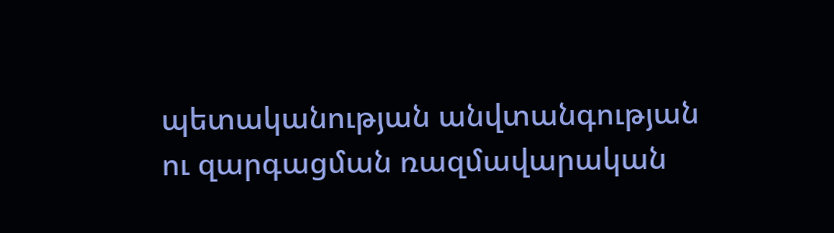պետականության անվտանգության ու զարգացման ռազմավարական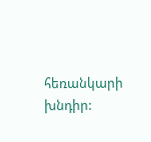հեռանկարի խնդիր: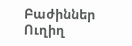Բաժիններ
Ուղիղ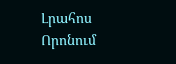Լրահոս
Որոնում